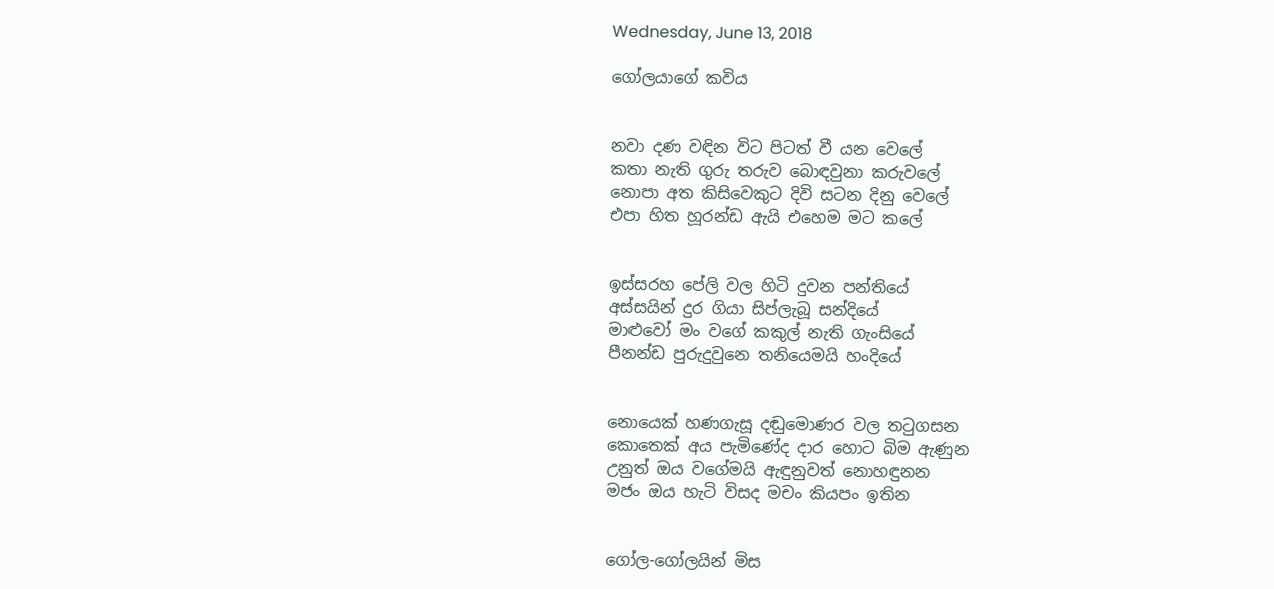Wednesday, June 13, 2018

ගෝලයාගේ කවිය


නවා දණ වඳින විට පිටත් වී යන වෙලේ
කතා නැති ගුරු තරුව බොඳවුනා කරුවලේ
නොපා අත කිසිවෙකුට දිවි සටන දිනු වෙලේ
එපා හිත හූරන්ඩ ඇයි එහෙම මට කලේ


ඉස්සරහ පේලි වල හිටි දුවන පන්තියේ
අස්සයින් දුර ගියා සිප්ලැබූ සන්දියේ
මාළුවෝ මං වගේ කකුල් නැති ගැංසියේ
පීනන්ඩ පුරුදුවුනෙ තනියෙමයි හංදියේ


නොයෙක් හණගැසූ දඬුමොණර වල තටුගසන
කොතෙක් අය පැමිණේද දාර හොට බිම ඇණුන
උනුත් ඔය වගේමයි ඇඳුනුවත් නොහඳුනන
මජං ඔය හැටි විසද මචං කියපං ඉතින


ගෝල-ගෝලයින් මිස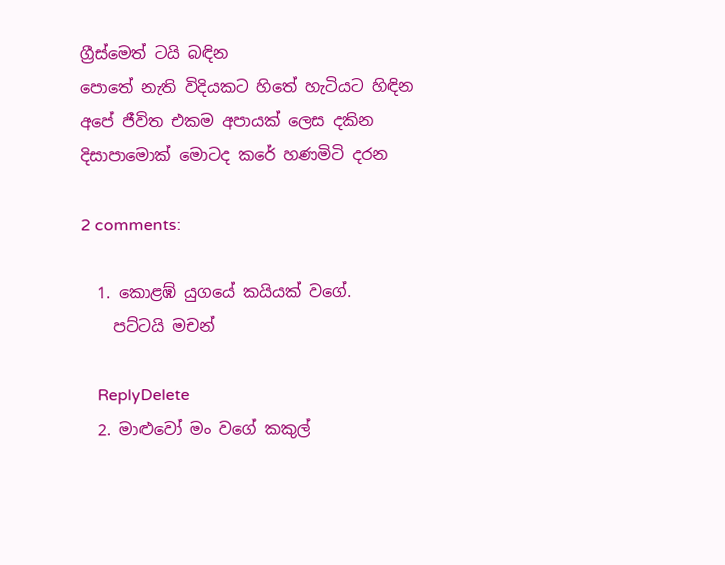ග්‍රීස්මෙත් ටයි බඳින
පොතේ නැති විදියකට හිතේ හැටියට හිඳින
අපේ ජීවිත එකම අපායක් ලෙස දකින
දිසාපාමොක් මොටද කරේ හණමිටි දරන

2 comments:

  1. කොළඹ් යුගයේ කයියක් වගේ.
    පට්ටයි මචන්

    ReplyDelete
  2. මාළුවෝ මං වගේ කකුල්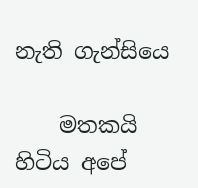නැති ගැන්සියෙ

    මතකයි හිටිය අපේ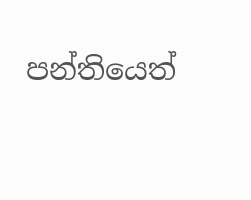පන්තියෙත්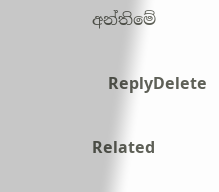අන්තිමේ

    ReplyDelete

Related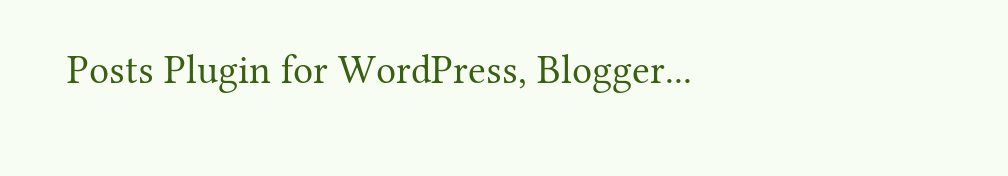Posts Plugin for WordPress, Blogger...